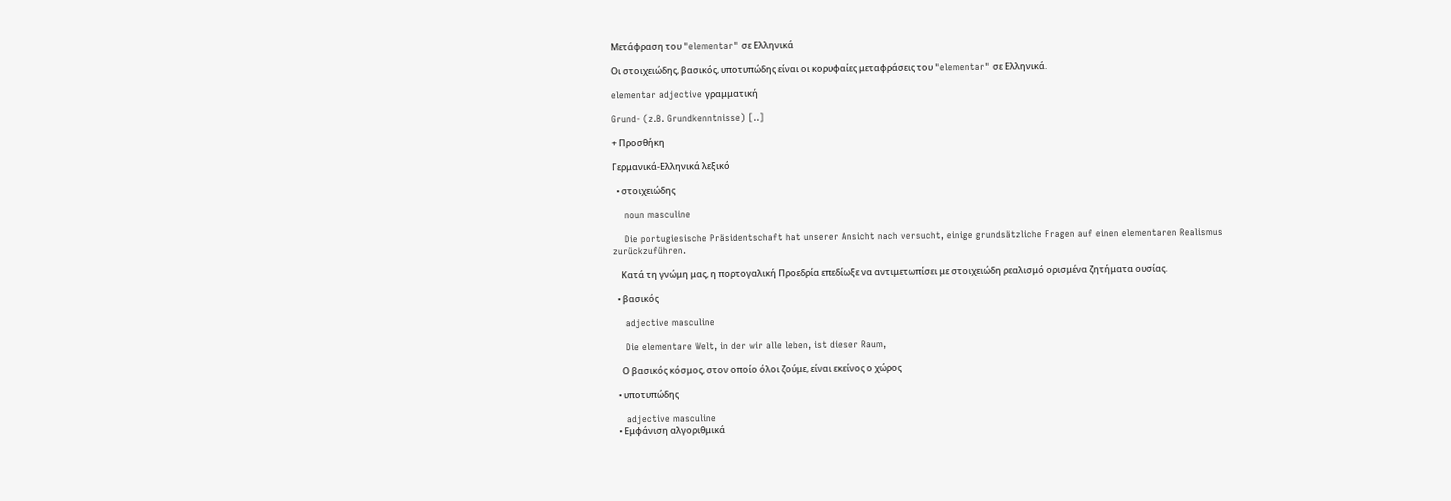Μετάφραση του "elementar" σε Ελληνικά

Οι στοιχειώδης, βασικός, υποτυπώδης είναι οι κορυφαίες μεταφράσεις του "elementar" σε Ελληνικά.

elementar adjective γραμματική

Grund- (z.B. Grundkenntnisse) [..]

+ Προσθήκη

Γερμανικά-Ελληνικά λεξικό

  • στοιχειώδης

    noun masculine

    Die portugiesische Präsidentschaft hat unserer Ansicht nach versucht, einige grundsätzliche Fragen auf einen elementaren Realismus zurückzuführen.

    Κατά τη γνώμη μας, η πορτογαλική Προεδρία επεδίωξε να αντιμετωπίσει με στοιχειώδη ρεαλισμό ορισμένα ζητήματα ουσίας.

  • βασικός

    adjective masculine

    Die elementare Welt, in der wir alle leben, ist dieser Raum,

    Ο βασικός κόσμος, στον οποίο όλοι ζούμε, είναι εκείνος ο χώρος

  • υποτυπώδης

    adjective masculine
  • Εμφάνιση αλγοριθμικά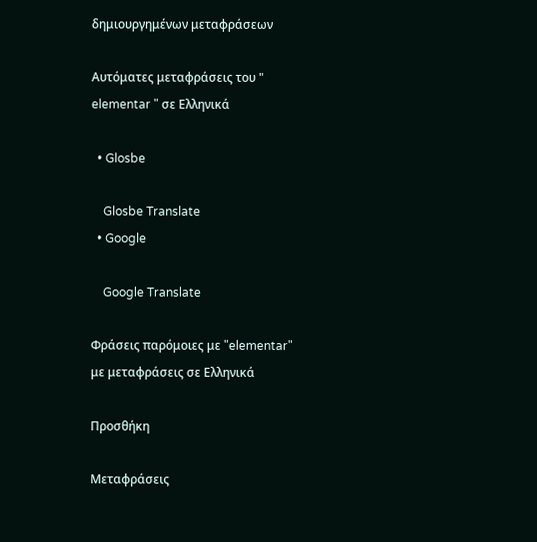δημιουργημένων μεταφράσεων

Αυτόματες μεταφράσεις του " elementar " σε Ελληνικά

  • Glosbe

    Glosbe Translate
  • Google

    Google Translate

Φράσεις παρόμοιες με "elementar" με μεταφράσεις σε Ελληνικά

Προσθήκη

Μεταφράσεις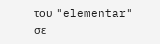του "elementar" σε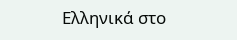Ελληνικά στο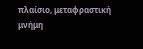πλαίσιο, μεταφραστική μνήμη